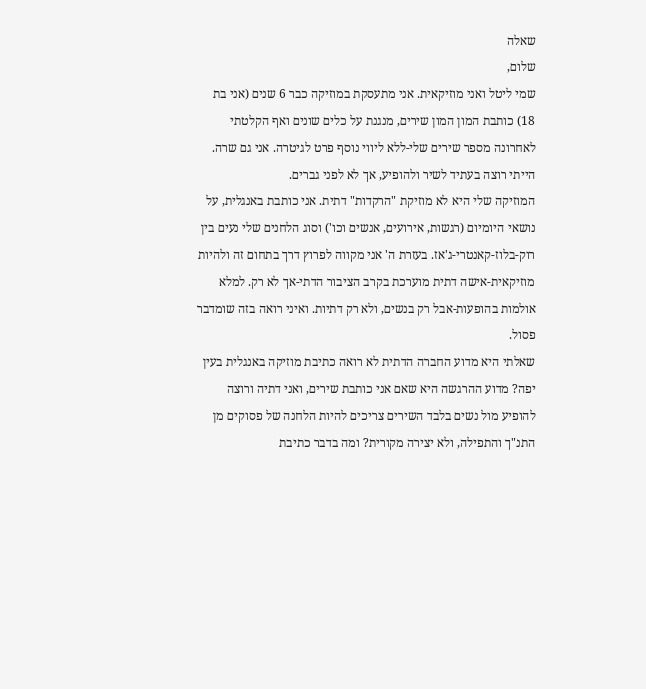שאלה
שלום,
שמי ליטל ואני מוזיקאית. אני מתעסקת במוזיקה כבר 6 שנים (אני בת 18) כותבת המון המון שירים, מנגנת על כלים שונים ואף הקלטתי לאחרונה מספר שירים שלי-ללא ליווי נוסף פרט לגיטרה. אני גם שרה. הייתי רוצה בעתיד לשיר ולהופיע, אך לא לפני גברים.
המוזיקה שלי היא לא מוזיקת "הרקדות" דתית. אני כותבת באנגלית, על נושאי היומיום (רגשות, אירועים, אנשים וכו') וסוג הלחנים שלי נעים בין רוק-בלוז-קאנטרי-ג'אז. בעזרת ה' אני מקווה לפרוץ דרך בתחום זה ולהיות מוזיקאית-אישה דתית מוערכת בקרב הציבור הדתי-אך לא רק. למלא אולמות בהופעות-אבל רק בנשים, ולא רק דתיות. ואיני רואה בזה שומדבר פסול.
שאלתי היא מדוע החברה הדתית לא רואה כתיבת מוזיקה באנגלית בעין יפה? מדוע ההרגשה היא שאם אני כותבת שירים, ואני דתיה ורוצה להופיע מול נשים בלבד השירים צריכים להיות הלחנה של פסוקים מן התנ"ך והתפילה, ולא יצירה מקורית? ומה בדבר כתיבת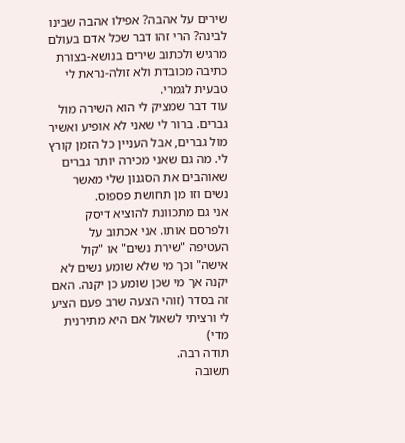שירים על אהבה? אפילו אהבה שבינו לבינה? הרי זהו דבר שכל אדם בעולם מרגיש ולכתוב שירים בנושא-בצורת כתיבה מכובדת ולא זולה-נראת לי טבעית לגמרי.
עוד דבר שמציק לי הוא השירה מול גברים. ברור לי שאני לא אופיע ואשיר מול גברים, אבל העניין כל הזמן קורץ לי. מה גם שאני מכירה יותר גברים שאוהבים את הסגנון שלי מאשר נשים וזו מן תחושת פספוס.
אני גם מתכוונת להוציא דיסק ולפרסם אותו. אני אכתוב על העטיפה "שירת נשים" או "קול אישה" וכך מי שלא שומע נשים לא יקנה אך מי שכן שומע כן יקנה. האם זה בסדר (זוהי הצעה שרב פעם הציע לי ורציתי לשאול אם היא מתירנית מדי)
תודה רבה.
תשובה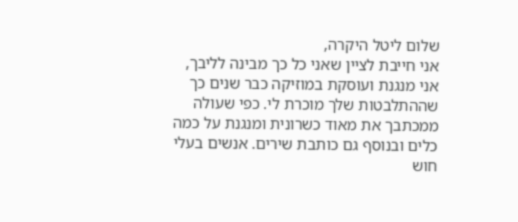שלום ליטל היקרה,
אני חייבת לציין שאני כל כך מבינה לליבך, אני מנגנת ועוסקת במוזיקה כבר שנים כך שההתלבטות שלך מוכרת לי. כפי שעולה ממכתבך את מאוד כשרונית ומנגנת על כמה כלים ובנוסף גם כותבת שירים. אנשים בעלי חוש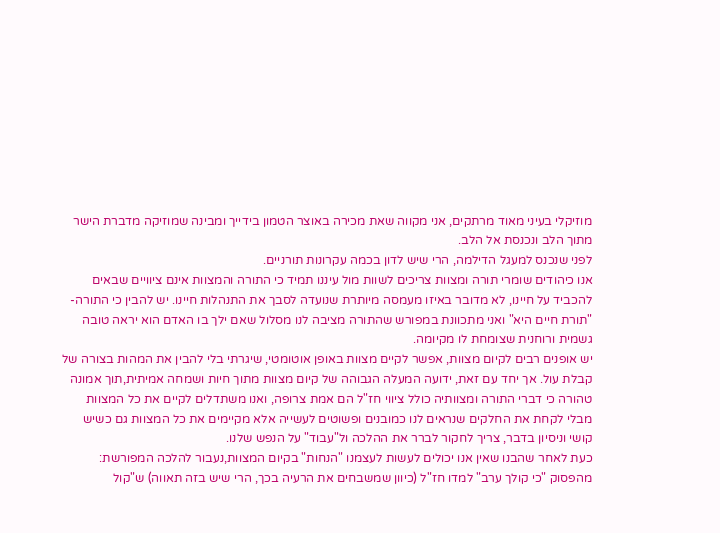מוזיקלי בעיני מאוד מרתקים, אני מקווה שאת מכירה באוצר הטמון בידייך ומבינה שמוזיקה מדברת הישר מתוך הלב ונכנסת אל הלב.
לפני שנכנס למעגל הדילמה, הרי שיש לדון בכמה עקרונות תורניים.
אנו כיהודים שומרי תורה ומצוות צריכים לשוות מול עיננו תמיד כי התורה והמצוות אינם ציוויים שבאים להכביד על חיינו, לא מדובר באיזו מעמסה מיותרת שנועדה לסבך את התנהלות חיינו. יש להבין כי התורה- "תורת חיים היא" ואני מתכוונת במפורש שהתורה מציבה לנו מסלול שאם ילך בו האדם הוא יראה טובה גשמית ורוחנית שצומחת לו מקיומה.
יש אופנים רבים לקיום מצוות, אפשר לקיים מצוות באופן אוטומטי, שיגרתי בלי להבין את המהות בצורה של קבלת עול. אך יחד עם זאת, ידועה המעלה הגבוהה של קיום מצוות מתוך חיות ושמחה אמיתית,תוך אמונה טהורה כי דברי התורה ומצוותיה כולל ציווי חז"ל הם אמת צרופה, ואנו משתדלים לקיים את כל המצוות מבלי לקחת את החלקים שנראים לנו כמובנים ופשוטים לעשייה אלא מקיימים את כל המצוות גם כשיש קושי וניסיון בדבר, צריך לחקור לברר את ההלכה ול"עבוד" על הנפש שלנו.
כעת לאחר שהבנו שאין אנו יכולים לעשות לעצמנו "הנחות" בקיום המצוות,נעבור להלכה המפורשת: מהפסוק "כי קולך ערב" למדו חז"ל (כיוון שמשבחים את הרעיה בכך, הרי שיש בזה תאווה) ש"קול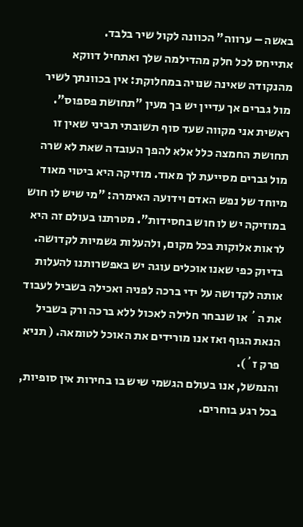באשה – ערווה" הכוונה לקול שיר בלבד.
אתייחס לכל חלק מהדילמה שלך ואתחיל דווקא מהנקודה שאינה שנויה במחלוקת: אין בכוונתך לשיר מול גברים אך עדיין יש בך מעין "תחושת פספוס".
ראשית אני מקווה שעד סוף תשובתי תביני שאין זו תחושת החמצה כלל אלא להפך העובדה שאת לא שרה מול גברים מסייעת לך מאוד. מוזיקה היא ביטוי מאוד מיוחד של נפש האדם וידועה האימרה: "מי שיש לו חוש במוזיקה יש לו חוש בחסידות". מטרתנו בעולם זה היא לראות אלוקות בכל מקום, ולהעלות גשמיות לקדושה. בדיוק כפי שאנו אוכלים עוגה יש באפשרותנו להעלות אותה לקדושה על ידי ברכה לפניה ואכילה בשביל לעבוד את ה´ או שנבחר חלילה לאכול ללא ברכה ורק בשביל הנאת הגוף ואז אנו מורידים את האוכל לטומאה. ( תניא פרק ז´).
והנמשל, אנו בעולם הגשמי שיש בו בחירות אין סופיות, בכל רגע בוחרים.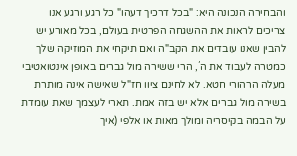והבחירה הנכונה היא: "בכל דרכיך דעהו" כל רגע ורגע אנו צריכים לראות את ההשגחה הפרטית בעולם, בכל מאורע יש להבין שאנו עובדים את הקב"ה ואם תיקחי את המוזיקה שלך כמטרה לעבוד את ה´, הרי ששירה מול גברים באופן אינטואטיבי מעלה הרהורי חטא. לא לחינם ציוו חז"ל שאישה אינה מותרת בשירה מול גברים אלא יש בזה אמת. תארי לעצמך שאת עומדת על הבמה בקיסריה ומולך מאות או אלפי (איך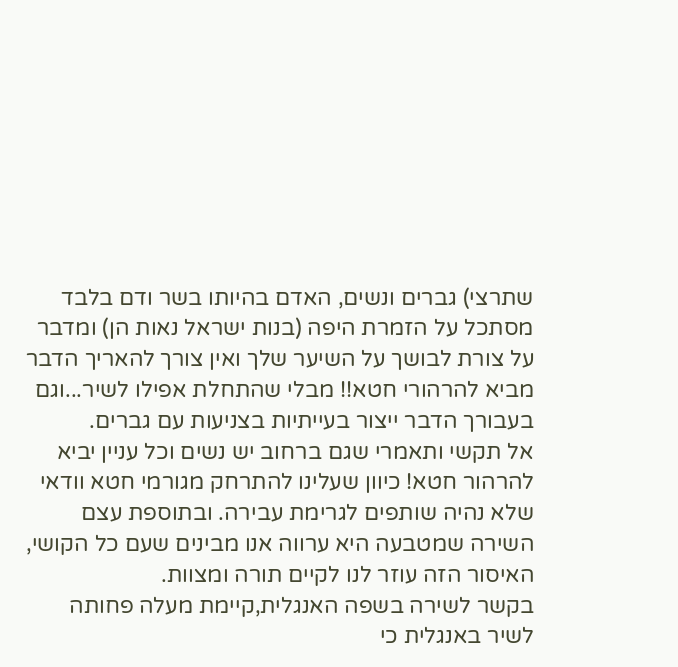שתרצי) גברים ונשים, האדם בהיותו בשר ודם בלבד מסתכל על הזמרת היפה (בנות ישראל נאות הן) ומדבר על צורת לבושך על השיער שלך ואין צורך להאריך הדבר מביא להרהורי חטא!! מבלי שהתחלת אפילו לשיר...וגם בעבורך הדבר ייצור בעייתיות בצניעות עם גברים.
אל תקשי ותאמרי שגם ברחוב יש נשים וכל עניין יביא להרהור חטא! כיוון שעלינו להתרחק מגורמי חטא וודאי שלא נהיה שותפים לגרימת עבירה. ובתוספת עצם השירה שמטבעה היא ערווה אנו מבינים שעם כל הקושי, האיסור הזה עוזר לנו לקיים תורה ומצוות.
בקשר לשירה בשפה האנגלית,קיימת מעלה פחותה לשיר באנגלית כי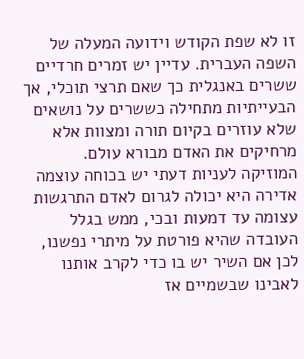זו לא שפת הקודש וידועה המעלה של השפה העברית. עדיין יש זמרים חרדיים ששרים באנגלית כך שאם תרצי תוכלי, אך הבעייתיות מתחילה כששרים על נושאים שלא עוזרים בקיום תורה ומצוות אלא מרחיקים את האדם מבורא עולם.
המוזיקה לעניות דעתי יש בכוחה עוצמה אדירה היא יכולה לגרום לאדם התרגשות עצומה עד דמעות ובכי, ממש בגלל העובדה שהיא פורטת על מיתרי נפשנו, לכן אם השיר יש בו כדי לקרב אותנו לאבינו שבשמיים אז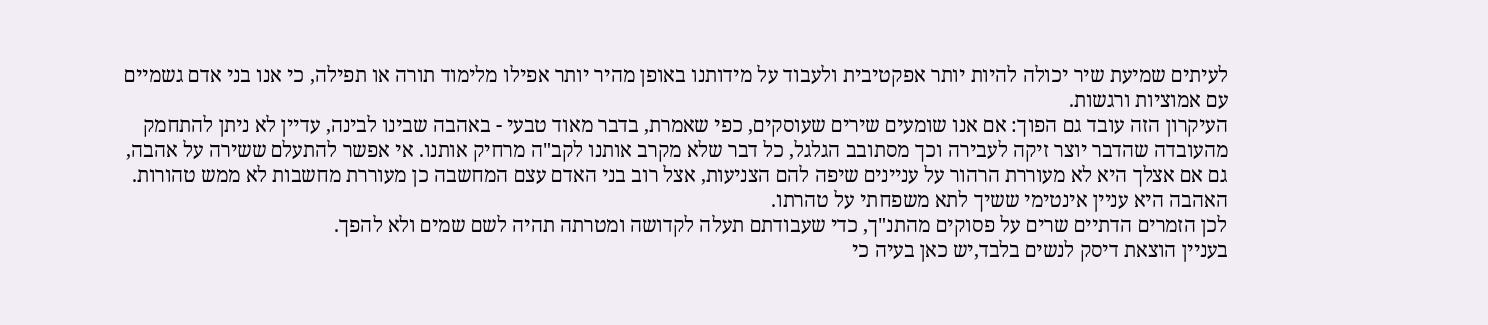לעיתים שמיעת שיר יכולה להיות יותר אפקטיבית ולעבוד על מידותנו באופן מהיר יותר אפילו מלימוד תורה או תפילה, כי אנו בני אדם גשמיים עם אמוציות ורגשות.
העיקרון הזה עובד גם הפוך: אם אנו שומעים שירים שעוסקים, כפי שאמרת, בדבר מאוד טבעי - באהבה שבינו לבינה, עדיין לא ניתן להתחמק מהעובדה שהדבר יוצר זיקה לעבירה וכך מסתובב הגלגל, כל דבר שלא מקרב אותנו לקב"ה מרחיק אותנו. אי אפשר להתעלם ששירה על אהבה, גם אם אצלך היא לא מעוררת הרהור על עניינים שיפה להם הצניעות, אצל רוב בני האדם עצם המחשבה כן מעוררת מחשבות לא ממש טהורות. האהבה היא עניין אינטימי ששיך לתא משפחתי על טהרתו.
לכן הזמרים הדתיים שרים על פסוקים מהתנ"ך, כדי שעבודתם תעלה לקדושה ומטרתה תהיה לשם שמים ולא להפך.
בעניין הוצאת דיסק לנשים בלבד,יש כאן בעיה כי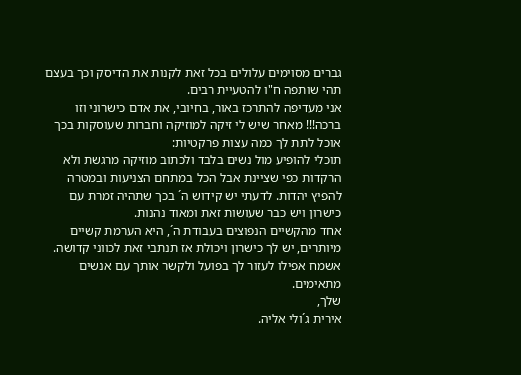גברים מסוימים עלולים בכל זאת לקנות את הדיסק וכך בעצם תהי שותפה ח"ו להטעיית רבים.
אני מעדיפה להתרכז באור, בחיובי, את אדם כישרוני וזו ברכה!!! מאחר שיש לי זיקה למוזיקה וחברות שעוסקות בכך אוכל לתת לך כמה עצות פרקטיות:
תוכלי להופיע מול נשים בלבד ולכתוב מוזיקה מרגשת ולא הרקדות כפי שציינת אבל הכל במתחם הצניעות ובמטרה להפיץ יהדות. לדעתי יש קידוש ה´ בכך שתהיה זמרת עם כישרון ויש כבר שעושות זאת ומאוד נהנות.
אחד מהקשיים הנפוצים בעבודת ה´, היא הערמת קשיים מיותרים, יש לך כישרון ויכולת אז תנתבי זאת לכווני קדושה.
אשמח אפילו לעזור לך בפועל ולקשר אותך עם אנשים מתאימים.
שלך,
אירית ג´ולי אליה.